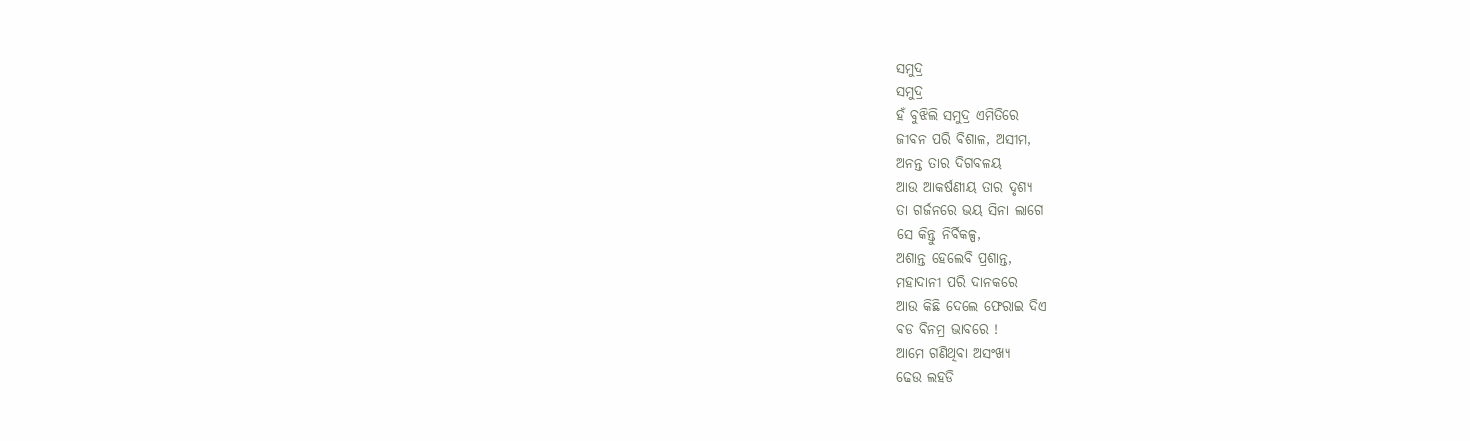ସମୁଦ୍ର
ସମୁଦ୍ର
ହଁ ବୁଝିଲି ସମୁଦ୍ର ଏମିତିରେ
ଜୀବନ ପରି ବିଶାଳ, ଅସୀମ,
ଅନନ୍ତ ତାର ଦିଗବଳୟ
ଆଉ ଆକର୍ଷଣୀୟ ତାର ଦୃଶ୍ୟ
ତା ଗର୍ଜନରେ ଭୟ ସିନା ଲାଗେ
ସେ କିନ୍ତୁ ନିର୍ବିକଳ୍ପ,
ଅଶାନ୍ତ ହେଲେବି ପ୍ରଶାନ୍ତ,
ମହାଦାନୀ ପରି ଦାନକରେ
ଆଉ କିଛି ଦେଲେ ଫେରାଇ ଦିଏ
ବଡ ବିନମ୍ର ଭାବରେ !
ଆମେ ଗଣିଥିବା ଅସଂଖ୍ୟ
ଢେଉ ଲହଡି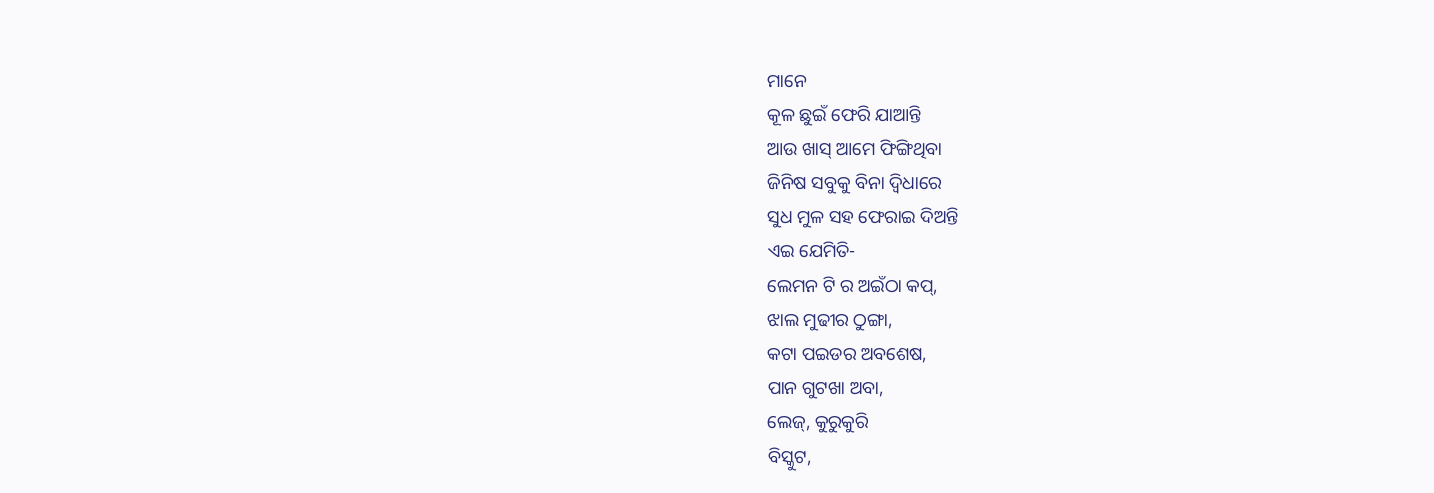ମାନେ
କୂଳ ଛୁଇଁ ଫେରି ଯାଆନ୍ତି
ଆଉ ଖାସ୍ ଆମେ ଫିଙ୍ଗିଥିବା
ଜିନିଷ ସବୁକୁ ବିନା ଦ୍ବିଧାରେ
ସୁଧ ମୁଳ ସହ ଫେରାଇ ଦିଅନ୍ତି
ଏଇ ଯେମିତି-
ଲେମନ ଟି ର ଅଇଁଠା କପ୍,
ଝାଲ ମୁଢୀର ଠୁଙ୍ଗା,
କଟା ପଇଡର ଅବଶେଷ,
ପାନ ଗୁଟଖା ଅବା,
ଲେଜ୍, କୁରୁକୁରି
ବିସ୍କୁଟ,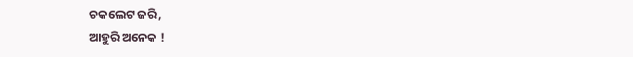ଚକଲେଟ ଜରି,
ଆହୁରି ଅନେକ !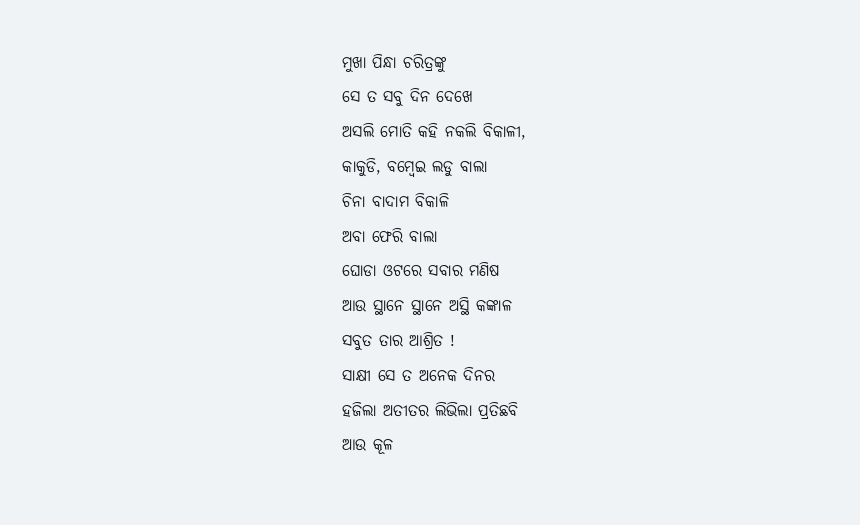ମୁଖା ପିନ୍ଧା ଚରିତ୍ରଙ୍କୁ
ସେ ତ ସବୁ ଦିନ ଦେଖେ
ଅସଲି ମୋତି କହି ନକଲି ବିକାଳୀ,
କାକୁଡି, ବମ୍ବେଇ ଲଡୁ ବାଲା
ଚିନା ବାଦାମ ବିକାଳି
ଅବା ଫେରି ବାଲା
ଘୋଡା ଓଟରେ ସବାର ମଣିଷ
ଆଉ ସ୍ଥାନେ ସ୍ଥାନେ ଅସ୍ଥି କଙ୍କାଳ
ସବୁତ ତାର ଆଶ୍ରିତ !
ସାକ୍ଷୀ ସେ ତ ଅନେକ ଦିନର
ହଜିଲା ଅତୀତର ଲିଭିଲା ପ୍ରତିଛବି
ଆଉ କୂଳ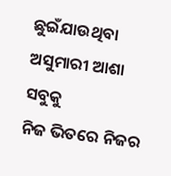ଛୁଇଁଯାଉଥିବା
ଅସୁମାରୀ ଆଶା ସବୁକୁ
ନିଜ ଭିତରେ ନିଜର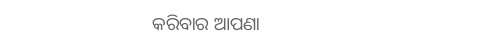କରିବାର ଆପଣା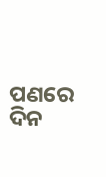ପଣରେ
ଦିନ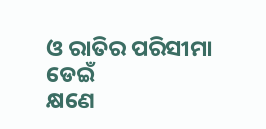ଓ ରାତିର ପରିସୀମା ଡେଇଁ
କ୍ଷଣେ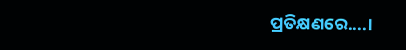ପ୍ରତିକ୍ଷଣରେ....।